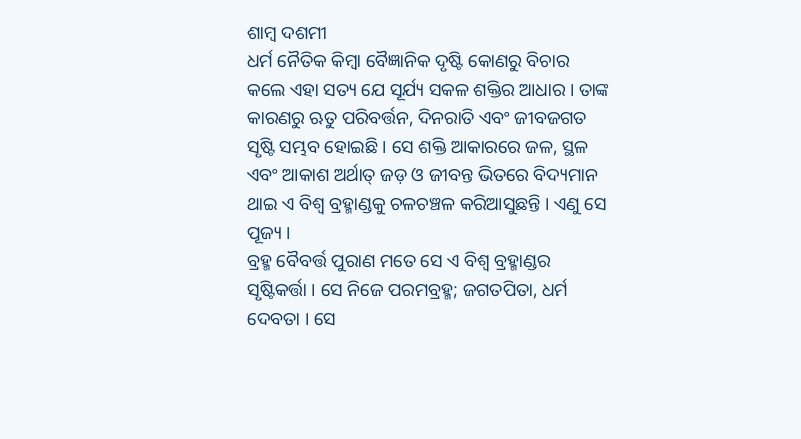ଶାମ୍ବ ଦଶମୀ
ଧର୍ମ ନୈତିକ କିମ୍ବା ବୈଜ୍ଞାନିକ ଦୃଷ୍ଟି କୋଣରୁ ବିଚାର କଲେ ଏହା ସତ୍ୟ ଯେ ସୂର୍ଯ୍ୟ ସକଳ ଶକ୍ତିର ଆଧାର । ତାଙ୍କ କାରଣରୁ ଋତୁ ପରିବର୍ତ୍ତନ, ଦିନରାତି ଏବଂ ଜୀବଜଗତ ସୃଷ୍ଟି ସମ୍ଭବ ହୋଇଛି । ସେ ଶକ୍ତି ଆକାରରେ ଜଳ, ସ୍ଥଳ ଏବଂ ଆକାଶ ଅର୍ଥାତ୍ ଜଡ଼ ଓ ଜୀବନ୍ତ ଭିତରେ ବିଦ୍ୟମାନ ଥାଇ ଏ ବିଶ୍ୱ ବ୍ରହ୍ମାଣ୍ଡକୁ ଚଳଚଞ୍ଚଳ କରିଆସୁଛନ୍ତି । ଏଣୁ ସେ ପୂଜ୍ୟ ।
ବ୍ରହ୍ମ ବୈବର୍ତ୍ତ ପୁରାଣ ମତେ ସେ ଏ ବିଶ୍ୱ ବ୍ରହ୍ମାଣ୍ଡର ସୃଷ୍ଟିକର୍ତ୍ତା । ସେ ନିଜେ ପରମବ୍ରହ୍ମ; ଜଗତପିତା, ଧର୍ମ ଦେବତା । ସେ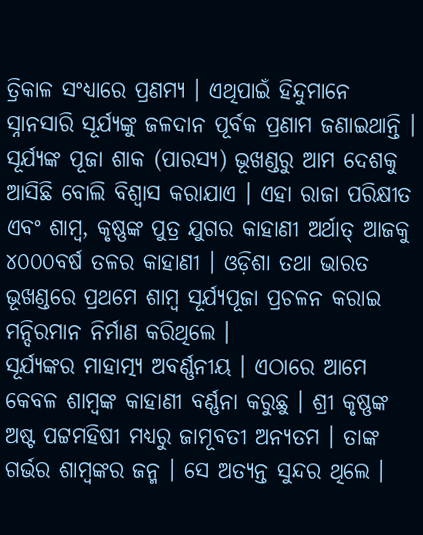ତ୍ରିକାଳ ସଂଧ୍ୟାରେ ପ୍ରଣମ୍ୟ । ଏଥିପାଇଁ ହିନ୍ଦୁମାନେ ସ୍ନାନସାରି ସୂର୍ଯ୍ୟଙ୍କୁ ଜଳଦାନ ପୂର୍ବକ ପ୍ରଣାମ ଜଣାଇଥାନ୍ତି ।
ସୂର୍ଯ୍ୟଙ୍କ ପୂଜା ଶାକ (ପାରସ୍ୟ) ଭୂଖଣ୍ଡରୁ ଆମ ଦେଶକୁ ଆସିଛି ବୋଲି ବିଶ୍ୱାସ କରାଯାଏ । ଏହା ରାଜା ପରିକ୍ଷୀତ ଏବଂ ଶାମ୍ବ, କୃଷ୍ଣଙ୍କ ପୁତ୍ର ଯୁଗର କାହାଣୀ ଅର୍ଥାତ୍ ଆଜକୁ ୪୦୦୦ବର୍ଷ ତଳର କାହାଣୀ । ଓଡ଼ିଶା ତଥା ଭାରତ ଭୂଖଣ୍ଡରେ ପ୍ରଥମେ ଶାମ୍ବ ସୂର୍ଯ୍ୟପୂଜା ପ୍ରଚଳନ କରାଇ ମନ୍ଦିରମାନ ନିର୍ମାଣ କରିଥିଲେ ।
ସୂର୍ଯ୍ୟଙ୍କର ମାହାତ୍ମ୍ୟ ଅବର୍ଣ୍ଣନୀୟ । ଏଠାରେ ଆମେ କେବଳ ଶାମ୍ବଙ୍କ କାହାଣୀ ବର୍ଣ୍ଣନା କରୁଛୁ । ଶ୍ରୀ କୃଷ୍ଣଙ୍କ ଅଷ୍ଟ ପଟ୍ଟମହିଷୀ ମଧ୍ୟରୁ ଜାମୂବତୀ ଅନ୍ୟତମ । ତାଙ୍କ ଗର୍ଭର ଶାମ୍ବଙ୍କର ଜନ୍ମ । ସେ ଅତ୍ୟନ୍ତ ସୁନ୍ଦର ଥିଲେ ।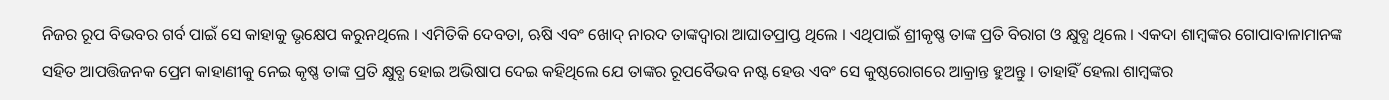ନିଜର ରୂପ ବିଭବର ଗର୍ବ ପାଇଁ ସେ କାହାକୁ ଭୃକ୍ଷେପ କରୁନଥିଲେ । ଏମିତିକି ଦେବତା, ଋଷି ଏବଂ ଖୋଦ୍ ନାରଦ ତାଙ୍କଦ୍ୱାରା ଆଘାତପ୍ରାପ୍ତ ଥିଲେ । ଏଥିପାଇଁ ଶ୍ରୀକୃଷ୍ଣ ତାଙ୍କ ପ୍ରତି ବିରାଗ ଓ କ୍ଷୁବ୍ଧ ଥିଲେ । ଏକଦା ଶାମ୍ବଙ୍କର ଗୋପାବାଳାମାନଙ୍କ ସହିତ ଆପତ୍ତିଜନକ ପ୍ରେମ କାହାଣୀକୁ ନେଇ କୃଷ୍ଣ ତାଙ୍କ ପ୍ରତି କ୍ଷୁବ୍ଧ ହୋଇ ଅଭିଷାପ ଦେଇ କହିଥିଲେ ଯେ ତାଙ୍କର ରୂପବୈଭବ ନଷ୍ଟ ହେଉ ଏବଂ ସେ କୁଷ୍ଠରୋଗରେ ଆକ୍ରାନ୍ତ ହୁଅନ୍ତୁ । ତାହାହିଁ ହେଲା ଶାମ୍ବଙ୍କର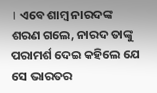। ଏବେ ଶାମ୍ବ ନାରଦଙ୍କ ଶରଣ ଗଲେ, ନାରଦ ତାଙ୍କୁ ପରାମର୍ଶ ଦେଇ କହିଲେ ଯେ ସେ ଭାରତର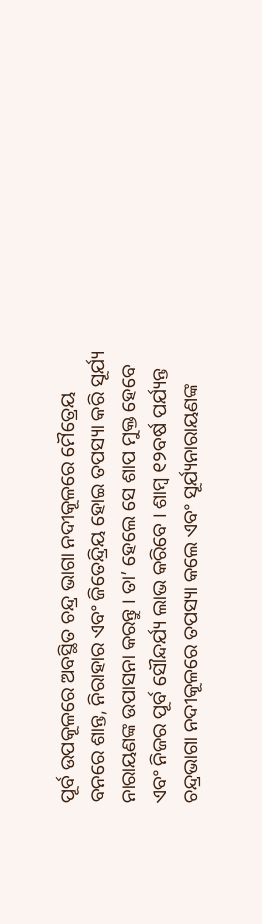ପୂର୍ବ ଉପକୂଳରେ ଅବସ୍ଥିତ ଚନ୍ଦ୍ର ଭାଗା ନଦୀକୂଳରେ ମୈତ୍ରେୟ ବନରେ ଶାନ୍ତ, ନିରାହାର ଏବଂ ଜିତେନ୍ଦ୍ରିୟ ହୋଇ ତପସ୍ୟା କରି ସୂର୍ଯ୍ୟ ନାରାୟଣଙ୍କ ଉପାସନା କରନ୍ତୁ । ତା’ ହେଲେ ସେ ଶାପ ମୁକ୍ତ ହେବେ ଏବଂ ନିଜର ପୂର୍ବ ସୌନ୍ଦର୍ଯ୍ୟ ଲାଭ କରିବେ । ଶାମ୍ବ ୧୨ବର୍ଷ ପର୍ଯ୍ୟନ୍ତ ଚନ୍ଦ୍ରଭାଗା ନଦୀକୂଳରେ ତପସ୍ୟା କଲେ ଏବଂ ସୂର୍ଯ୍ୟନାରାୟଣଙ୍କ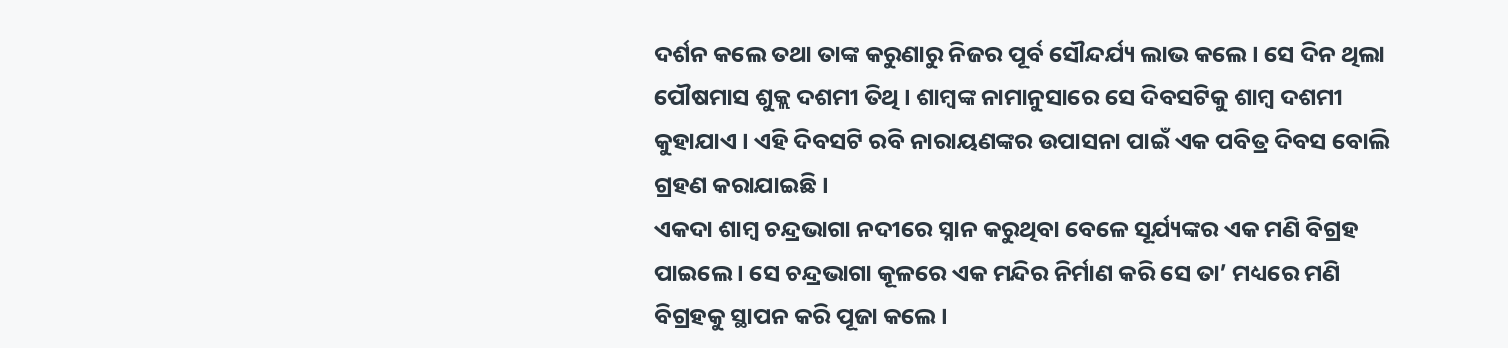ଦର୍ଶନ କଲେ ତଥା ତାଙ୍କ କରୁଣାରୁ ନିଜର ପୂର୍ବ ସୌନ୍ଦର୍ଯ୍ୟ ଲାଭ କଲେ । ସେ ଦିନ ଥିଲା ପୌଷମାସ ଶୁକ୍ଲ ଦଶମୀ ତିଥି । ଶାମ୍ବଙ୍କ ନାମାନୁସାରେ ସେ ଦିବସଟିକୁ ଶାମ୍ବ ଦଶମୀ କୁହାଯାଏ । ଏହି ଦିବସଟି ରବି ନାରାୟଣଙ୍କର ଉପାସନା ପାଇଁ ଏକ ପବିତ୍ର ଦିବସ ବୋଲି ଗ୍ରହଣ କରାଯାଇଛି ।
ଏକଦା ଶାମ୍ବ ଚନ୍ଦ୍ରଭାଗା ନଦୀରେ ସ୍ନାନ କରୁଥିବା ବେଳେ ସୂର୍ଯ୍ୟଙ୍କର ଏକ ମଣି ବିଗ୍ରହ ପାଇଲେ । ସେ ଚନ୍ଦ୍ରଭାଗା କୂଳରେ ଏକ ମନ୍ଦିର ନିର୍ମାଣ କରି ସେ ତା’ ମଧ୍ୟରେ ମଣି ବିଗ୍ରହକୁ ସ୍ଥାପନ କରି ପୂଜା କଲେ ।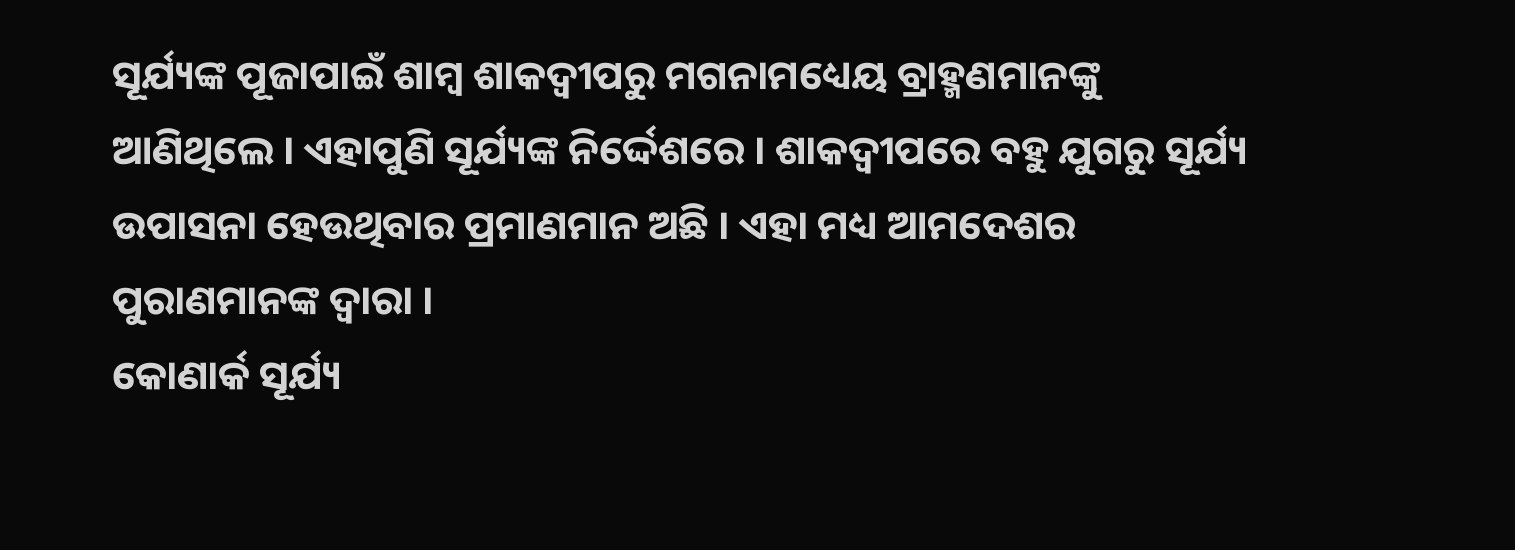ସୂର୍ଯ୍ୟଙ୍କ ପୂଜାପାଇଁ ଶାମ୍ବ ଶାକଦ୍ୱୀପରୁ ମଗନାମଧ୍ୟେୟ ବ୍ରାହ୍ମଣମାନଙ୍କୁ ଆଣିଥିଲେ । ଏହାପୁଣି ସୂର୍ଯ୍ୟଙ୍କ ନିର୍ଦ୍ଦେଶରେ । ଶାକଦ୍ୱୀପରେ ବହୁ ଯୁଗରୁ ସୂର୍ଯ୍ୟ ଉପାସନା ହେଉଥିବାର ପ୍ରମାଣମାନ ଅଛି । ଏହା ମଧ୍ୟ ଆମଦେଶର ପୁରାଣମାନଙ୍କ ଦ୍ୱାରା ।
କୋଣାର୍କ ସୂର୍ଯ୍ୟ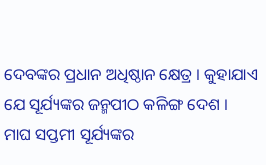ଦେବଙ୍କର ପ୍ରଧାନ ଅଧିଷ୍ଠାନ କ୍ଷେତ୍ର । କୁହାଯାଏ ଯେ ସୂର୍ଯ୍ୟଙ୍କର ଜନ୍ମପୀଠ କଳିଙ୍ଗ ଦେଶ ।
ମାଘ ସପ୍ତମୀ ସୂର୍ଯ୍ୟଙ୍କର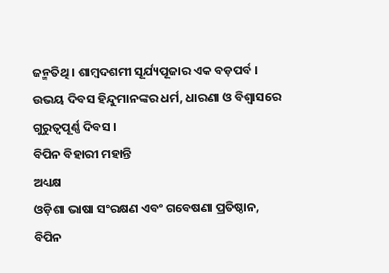ଜନ୍ମତିଥି । ଶାମ୍ବଦଶମୀ ସୂର୍ଯ୍ୟପୂଜାର ଏକ ବଡ଼ପର୍ବ । ଉଭୟ ଦିବସ ହିନ୍ଦୁମାନଙ୍କର ଧର୍ମ, ଧାରଣା ଓ ବିଶ୍ୱାସରେ ଗୁରୁତ୍ୱପୂର୍ଣ୍ଣ ଦିବସ ।
ବିପିନ ବିହାରୀ ମହାନ୍ତି
ଅଧ୍ୟକ୍ଷ
ଓଡ଼ିଶା ଭାଷା ସଂରକ୍ଷଣ ଏବଂ ଗବେଷଣା ପ୍ରତିଷ୍ଠାନ,
ବିପିନ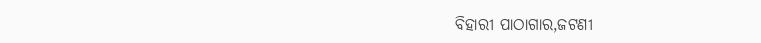ବିହାରୀ ପାଠାଗାର,ଜଟଣୀ